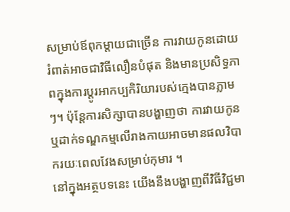សម្រាប់ឪពុកម្តាយជាច្រើន ការវាយកូនដោយរំពាត់អាចជាវិធីលឿនបំផុត និងមានប្រសិទ្ធភាពក្នុងការប្តូរអាកប្បកិរិយារបស់ក្មេងបានភ្លាមៗ។ ប៉ុន្តែការសិក្សាបានបង្ហាញថា ការវាយកូន ឬដាក់ទណ្ឌកម្មលើរាងកាយអាចមានផលវិបាករយៈពេលវែងសម្រាប់កុមារ ។
នៅក្នុងអត្ថបទនេះ យើងនឹងបង្ហាញពីវិធីវិជ្ជមា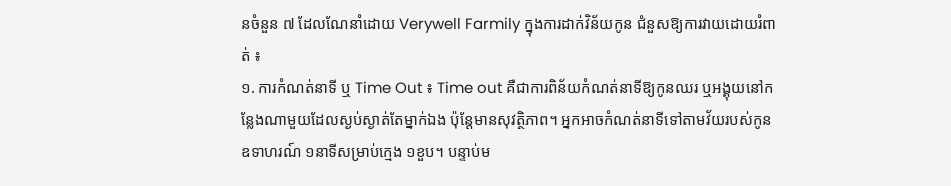នចំនួន ៧ ដែលណែនាំដោយ Verywell Farmily ក្នុងការដាក់វិន័យកូន ជំនួសឱ្យការវាយដោយរំពាត់ ៖
១. ការកំណត់នាទី ឬ Time Out ៖ Time out គឺជាការពិន័យកំណត់នាទីឱ្យកូនឈរ ឬអង្គុយនៅកន្លែងណាមួយដែលស្ងប់ស្ងាត់តែម្នាក់ឯង ប៉ុន្តែមានសុវត្ថិភាព។ អ្នកអាចកំណត់នាទីទៅតាមវ័យរបស់កូន ឧទាហរណ៍ ១នាទីសម្រាប់ក្មេង ១ខួប។ បន្ទាប់ម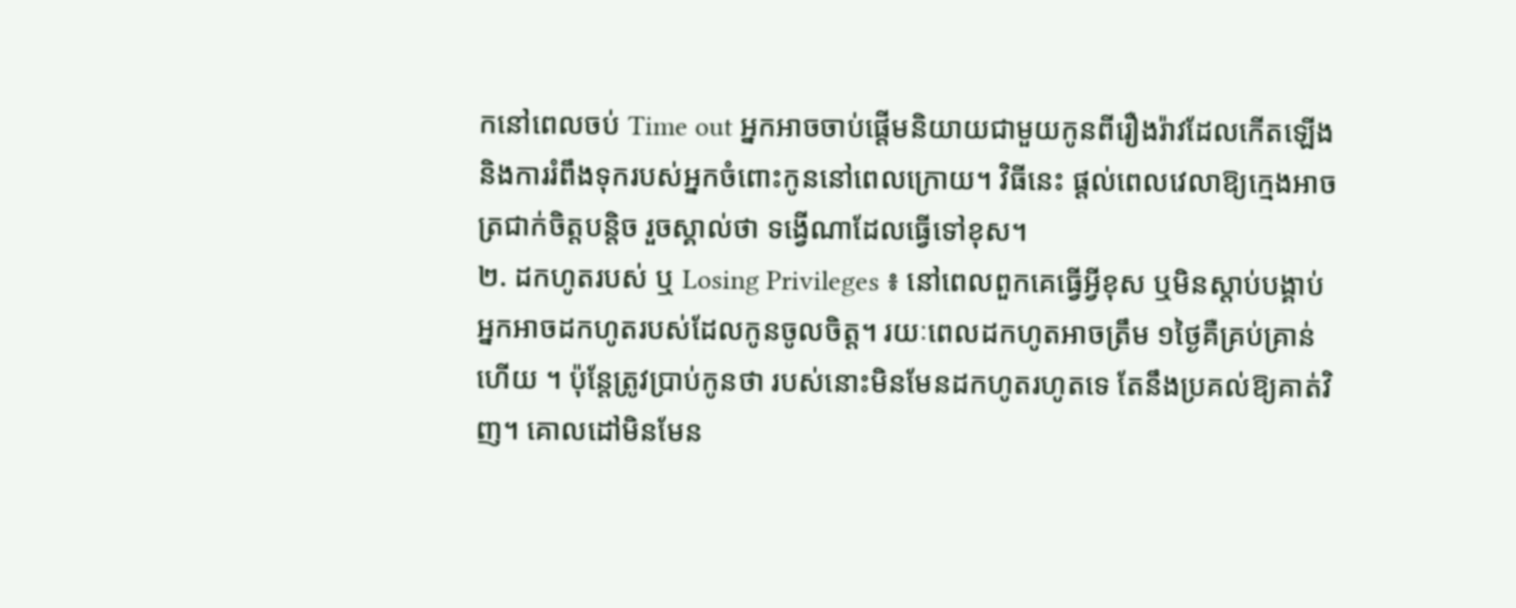កនៅពេលចប់ Time out អ្នកអាចចាប់ផ្តើមនិយាយជាមួយកូនពីរឿងរ៉ាវដែលកើតឡើង និងការរំពឹងទុករបស់អ្នកចំពោះកូននៅពេលក្រោយ។ វិធីនេះ ផ្តល់ពេលវេលាឱ្យក្មេងអាចត្រជាក់ចិត្តបន្តិច រួចស្គាល់ថា ទង្វើណាដែលធ្វើទៅខុស។
២. ដកហូតរបស់ ឬ Losing Privileges ៖ នៅពេលពួកគេធ្វើអ្វីខុស ឬមិនស្តាប់បង្គាប់ អ្នកអាចដកហូតរបស់ដែលកូនចូលចិត្ត។ រយៈពេលដកហូតអាចត្រឹម ១ថ្ងៃគឺគ្រប់គ្រាន់ហើយ ។ ប៉ុន្តែត្រូវប្រាប់កូនថា របស់នោះមិនមែនដកហូតរហូតទេ តែនឹងប្រគល់ឱ្យគាត់វិញ។ គោលដៅមិនមែន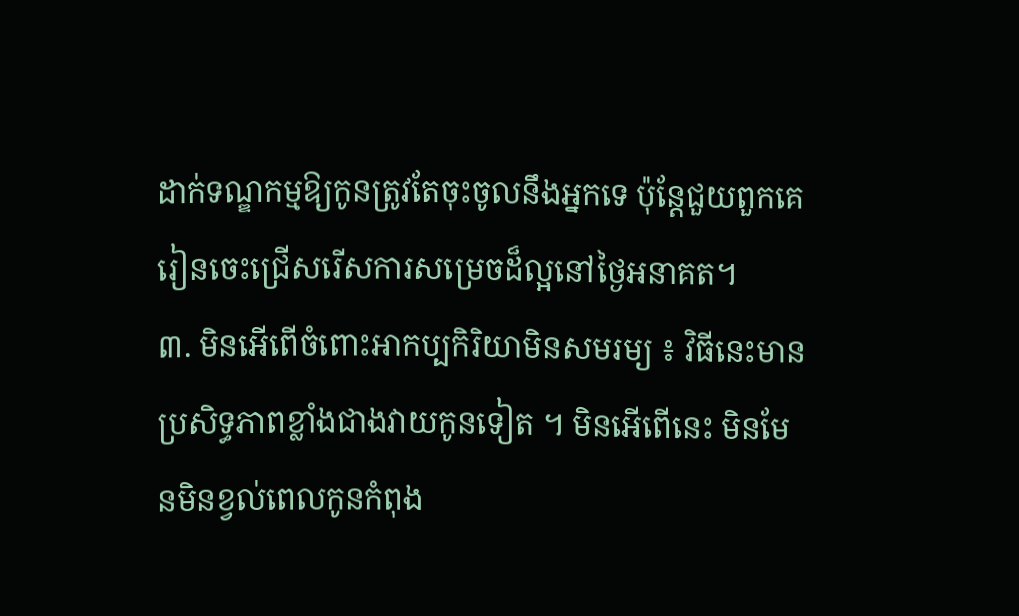ដាក់ទណ្ឌកម្មឱ្យកូនត្រូវតែចុះចូលនឹងអ្នកទេ ប៉ុន្តែជួយពួកគេរៀនចេះជ្រើសរើសការសម្រេចដ៏ល្អនៅថ្ងៃអនាគត។
៣. មិនអើពើចំពោះអាកប្បកិរិយាមិនសមរម្យ ៖ វិធីនេះមានប្រសិទ្ធភាពខ្លាំងជាងវាយកូនទៀត ។ មិនអើពើនេះ មិនមែនមិនខ្វល់ពេលកូនកំពុង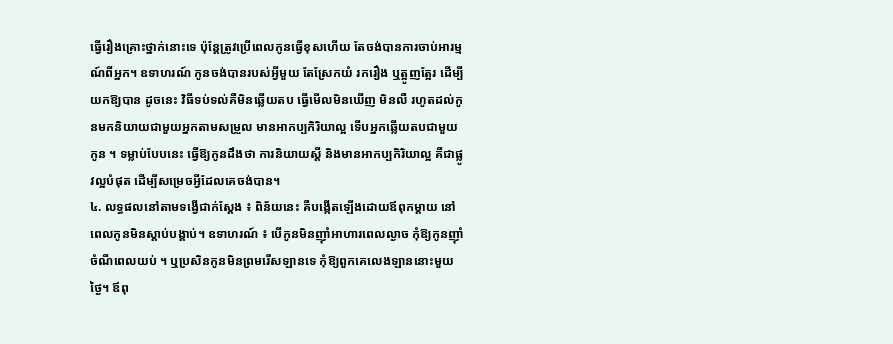ធ្វើរឿងគ្រោះថ្នាក់នោះទេ ប៉ុន្តែត្រូវប្រើពេលកូនធ្វើខុសហើយ តែចង់បានការចាប់អារម្មណ៍ពីអ្នក។ ឧទាហរណ៍ កូនចង់បានរបស់អ្វីមួយ តែស្រែកយំ រករឿង ឬត្អូញត្អែរ ដើម្បីយកឱ្យបាន ដូចនេះ វិធីទប់ទល់គឺមិនឆ្លើយតប ធ្វើមើលមិនឃើញ មិនលឺ រហូតដល់កូនមកនិយាយជាមួយអ្នកតាមសម្រួល មានអាកប្បកិរិយាល្អ ទើបអ្នកឆ្លើយតបជាមួយកូន ។ ទម្លាប់បែបនេះ ធ្វើឱ្យកូនដឹងថា ការនិយាយស្តី និងមានអាកប្បកិរិយាល្អ គឺជាផ្លូវល្អបំផុត ដើម្បីសម្រេចអ្វីដែលគេចង់បាន។
៤. លទ្ធផលនៅតាមទង្វើជាក់ស្តែង ៖ ពិន័យនេះ គឺបង្កើតឡើងដោយឪពុកម្តាយ នៅពេលកូនមិនស្តាប់បង្គាប់។ ឧទាហរណ៍ ៖ បើកូនមិនញ៉ាំអាហារពេលល្ងាច កុំឱ្យកូនញ៉ាំចំណីពេលយប់ ។ ឬប្រសិនកូនមិនព្រមរើសឡានទេ កុំឱ្យពួកគេលេងឡាននោះមួយថ្ងៃ។ ឪពុ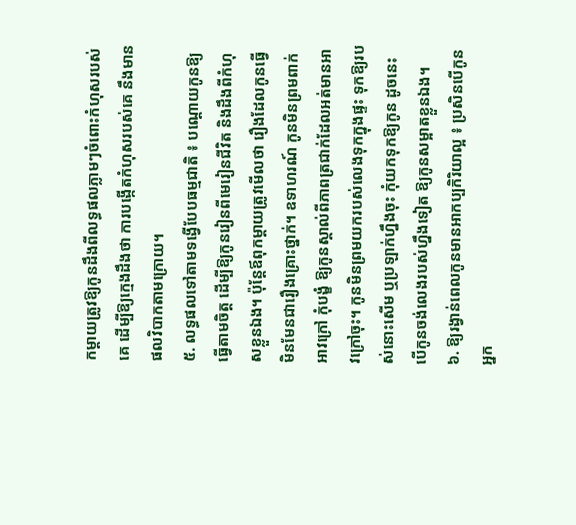កម្តាយត្រូវឱ្យកូនដឹងពីលទ្ធផលភ្លាមៗចំពោះកំហុសរបស់គេ ដើម្បីឱ្យក្មេងដឹងថា ការបង្កើតកំហុសរបស់គេ នឹងមានផលវិបាកតាមក្រោយ។
៥. លទ្ធផលទៅតាមទង្វើបែបធម្មជាតិ ៖ បណ្តោយកូនឱ្យធ្វើតាមចិត្ត ដើម្បីឱ្យកូនរៀនពីមេរៀនជីវិត និងដឹងពីកំហុសខ្លួនឯង។ ប៉ុន្តែឪពុកម្តាយត្រូវមើលថា រឿងដែលកូនធ្វើ មិនមែនជារឿងគ្រោះថ្នាក់។ ឧទាហរណ៍ កូនមិនព្រមពាក់អាវក្រៅ កុំបង្ខំ ឱ្យកូនស្គាល់ពីភាពត្រជាក់ដែលអត់មានអាវក្រៅចុះ។ កូនមិនព្រមយករបស់លេងទុកក្នុងផ្ទះ ទុកឱ្យរបស់នោះសើម ឬប្រឡាក់ហ្នឹងចុះ កុំយកទុកឱ្យកូន ដូចនេះ បើកូនចង់លេងរបស់ហ្នឹងទៀត ឱ្យកូនសម្អាតខ្លួនឯង។
៦. ឱ្យរង្វាន់ពេលកូនមានអាកប្បកិរិយាល្អ ៖ ប្រសិនបើកូនអ្នក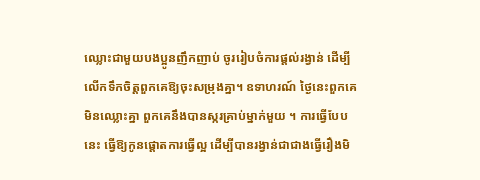ឈ្លោះជាមួយបងប្អូនញឹកញាប់ ចូររៀបចំការផ្តល់រង្វាន់ ដើម្បីលើកទឹកចិត្តពួកគេឱ្យចុះសម្រុងគ្នា។ ឧទាហរណ៍ ថ្ងៃនេះពួកគេមិនឈ្លោះគ្នា ពួកគេនឹងបានស្ករគ្រាប់ម្នាក់មួយ ។ ការធ្វើបែបនេះ ធ្វើឱ្យកូនផ្តោតការធ្វើល្អ ដើម្បីបានរង្វាន់ជាជាងធ្វើរឿងមិ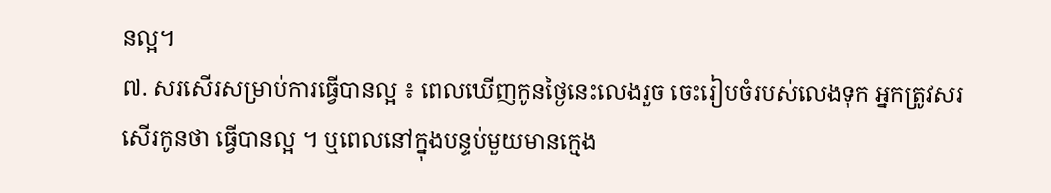នល្អ។
៧. សរសើរសម្រាប់ការធ្វើបានល្អ ៖ ពេលឃើញកូនថ្ងៃនេះលេងរួច ចេះរៀបចំរបស់លេងទុក អ្នកត្រូវសរសើរកូនថា ធ្វើបានល្អ ។ ឬពេលនៅក្នុងបន្ទប់មួយមានក្មេង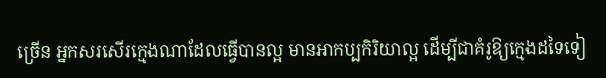ច្រើន អ្នកសរសើរក្មេងណាដែលធ្វើបានល្អ មានអាកប្បកិរិយាល្អ ដើម្បីជាគំរូឱ្យក្មេងដទៃទៀ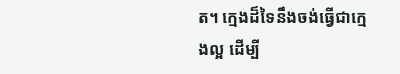ត។ ក្មេងដ៏ទៃនឹងចង់ធ្វើជាក្មេងល្អ ដើម្បី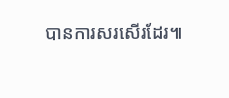បានការសរសើរដែរ៕